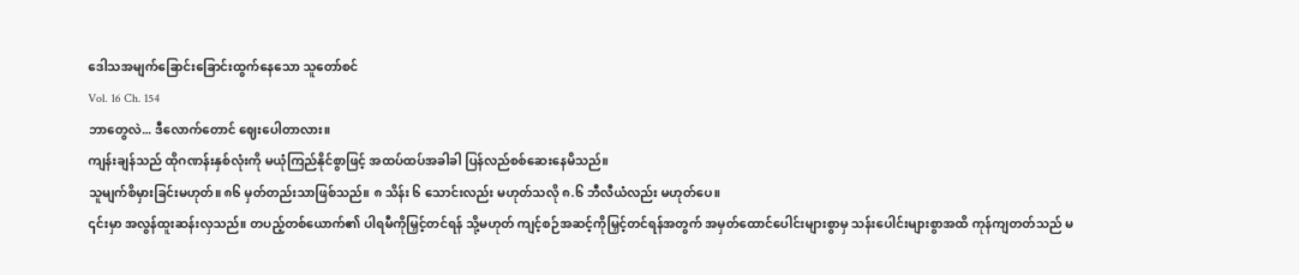ဒေါသအမျက်ခြောင်းခြောင်းထွက်နေသော သူတော်စင်
Vol. 16 Ch. 154
ဘာတွေလဲ... ဒီလောက်တောင် ဈေးပေါတာလား။
ကျန်းချန်သည် ထိုဂဏန်းနှစ်လုံးကို မယုံကြည်နိုင်စွာဖြင့် အထပ်ထပ်အခါခါ ပြန်လည်စစ်ဆေးနေမိသည်။
သူမျက်စိမှားခြင်းမဟုတ်။ ၈၆ မှတ်တည်းသာဖြစ်သည်။ ၈ သိန်း ၆ သောင်းလည်း မဟုတ်သလို ၈.၆ ဘီလီယံလည်း မဟုတ်ပေ။
၎င်းမှာ အလွန်ထူးဆန်းလှသည်။ တပည့်တစ်ယောက်၏ ပါရမီကိုမြှင့်တင်ရန် သို့မဟုတ် ကျင့်စဉ်အဆင့်ကိုမြှင့်တင်ရန်အတွက် အမှတ်ထောင်ပေါင်းများစွာမှ သန်းပေါင်းများစွာအထိ ကုန်ကျတတ်သည် မ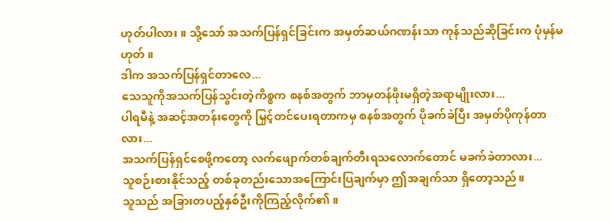ဟုတ်ပါလား။ သို့သော် အသက်ပြန်ရှင်ခြင်းက အမှတ်ဆယ်ဂဏန်းသာ ကုန်သည်ဆိုခြင်းက ပုံမှန်မဟုတ်။
ဒါက အသက်ပြန်ရှင်တာလေ...
သေသူကိုအသက်ပြန်သွင်းတဲ့ကိစ္စက စနစ်အတွက် ဘာမှတန်ဖိုးမရှိတဲ့အရာမျိုးလား...
ပါရမီနဲ့ အဆင့်အတန်းတွေကို မြှင့်တင်ပေးရတာကမှ စနစ်အတွက် ပိုခက်ခဲပြီး အမှတ်ပိုကုန်တာလား...
အသက်ပြန်ရှင်စေဖို့ကတော့ လက်ဖျောက်တစ်ချက်တီးရသလောက်တောင် မခက်ခဲတာလား...
သူစဉ်းစားနိုင်သည့် တစ်ခုတည်းသောအကြောင်းပြချက်မှာ ဤအချက်သာ ရှိတော့သည်။
သူသည် အခြားတပည့်နှစ်ဦးကိုကြည့်လိုက်၏။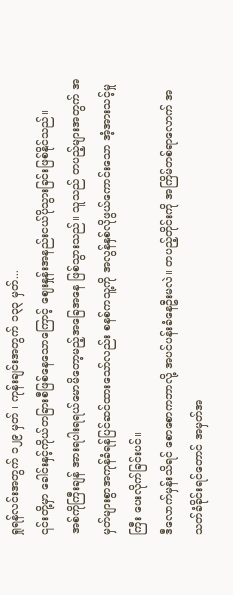ရှုရန်လင်းအတွက် ၁၂၉ မှတ် ၊ ကုန်းချင်းအတွက် ၁၃၃ မှတ်...
၎င်းတို့မှာ ခေါင်းနှင့်ကိုယ်တခြားစီဖြစ်နေသောကြောင့် ဈေးနှုန်းအနည်းငယ်ပိုသွားခြင်းဖြစ်နိုင်သည်။
အစ်ကိုကြီးချန် အားရပါးရရယ်မောမိတော့မည့်အခြေအနေ ဖြစ်သွားသည်။ သူသည် တပည့်များအတွက် အမှတ်များစွာအကုန်ခံရန်ပြင်ဆင်ထားသော်လည်း စနစ်ကသူ့ကို အလွန်နှစ်လိုဖွယ်ကောင်းသော အံ့အားသင့်မှုကြီး ပေးလိုက်ခြင်းပင်။
ဒီလောက်မှန်းသိရင် စောစောကဘာလို့ အပင်ပန်းခံနေဦးမလဲ။ တပည့်တိုင်းကို အကြိမ်တစ်ရာလောက် အသတ်ခံခိုင်းရင်တောင် အမှတ်အ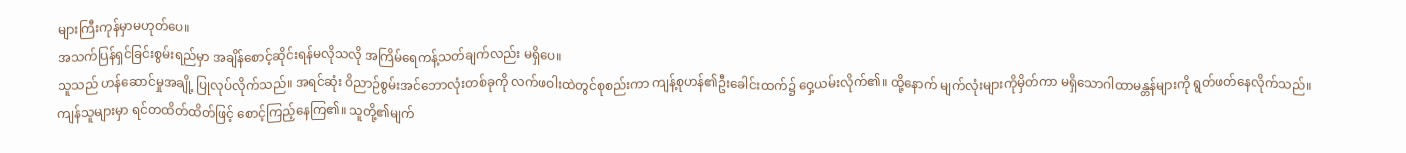များကြီးကုန်မှာမဟုတ်ပေ။
အသက်ပြန်ရှင်ခြင်းစွမ်းရည်မှာ အချိန်စောင့်ဆိုင်းရန်မလိုသလို အကြိမ်ရေကန့်သတ်ချက်လည်း မရှိပေ။
သူသည် ဟန်ဆောင်မှုအချို့ ပြုလုပ်လိုက်သည်။ အရင်ဆုံး ဝိညာဉ်စွမ်းအင်ဘောလုံးတစ်ခုကို လက်ဖဝါးထဲတွင်စုစည်းကာ ကျန့်စုဟန်၏ဦးခေါင်းထက်၌ ဝှေ့ယမ်းလိုက်၏။ ထို့နောက် မျက်လုံးများကိုမှိတ်ကာ မရှိသောဂါထာမန္တန်များကို ရွတ်ဖတ်နေလိုက်သည်။
ကျန်သူများမှာ ရင်တထိတ်ထိတ်ဖြင့် စောင့်ကြည့်နေကြ၏။ သူတို့၏မျက်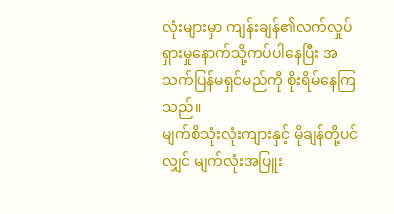လုံးများမှာ ကျန်းချန်၏လက်လှုပ်ရှားမှုနောက်သို့ကပ်ပါနေပြီး အသက်ပြန်မရှင်မည်ကို စိုးရိမ်နေကြသည်။
မျက်စိသုံးလုံးကျားနှင့် မိုချန်တို့ပင်လျှင် မျက်လုံးအပြူး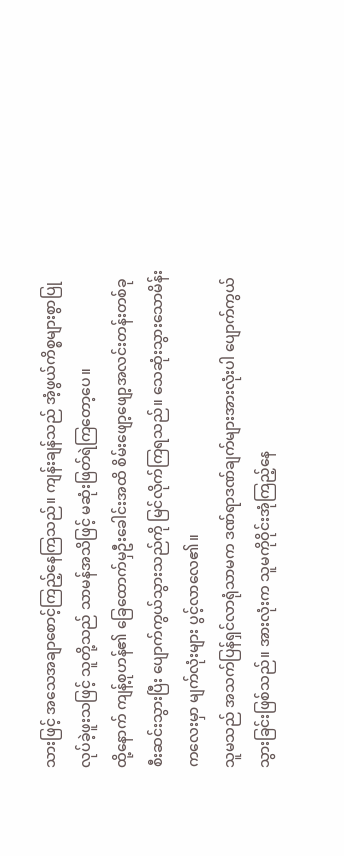သားဖြင့် အသေအချာစောင့်ကြည့်နေကြသည်။ ကျန်းချန်သည် အံ့ဖွယ်ကိစ္စများစွာပြုလုပ်ခဲ့ဖူးသဖြင့် သူတို့သည် သာမန်အသိဖြင့် မဆုံးဖြတ်ရဲကြတော့ပေ။
ထို့နောက် ကျန့်စုဟန်၏ ခြေထောက်မှဦးခေါင်းအထိ စိမ်းဖျော့ဖျော့အလင်းတန်းတစ်ခုစီးဆင်းသွားပြီး ပျောက်ကွယ်သွားသည်ကို မြင်လိုက်ကြရသည်။ သေဆုံးသွားသောမိန်းကလေးမှာ မျက်လုံးများ ပွင့်လာလေ၏။
သူမသည် အသက်ပြန်ရှင်လာရုံသာမက ဒဏ်ရာဒဏ်ချက်များအားလုံးပါ ပျောက်ကွယ်သွားခြင်းဖြစ်သည်။ အားလုံးက သူမကိုဝိုင်းအုံကြည့်နေ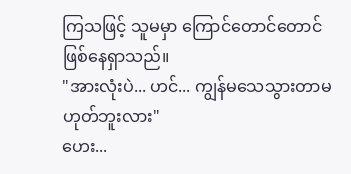ကြသဖြင့် သူမမှာ ကြောင်တောင်တောင်ဖြစ်နေရှာသည်။
"အားလုံးပဲ... ဟင်... ကျွန်မသေသွားတာမဟုတ်ဘူးလား"
ဟေး...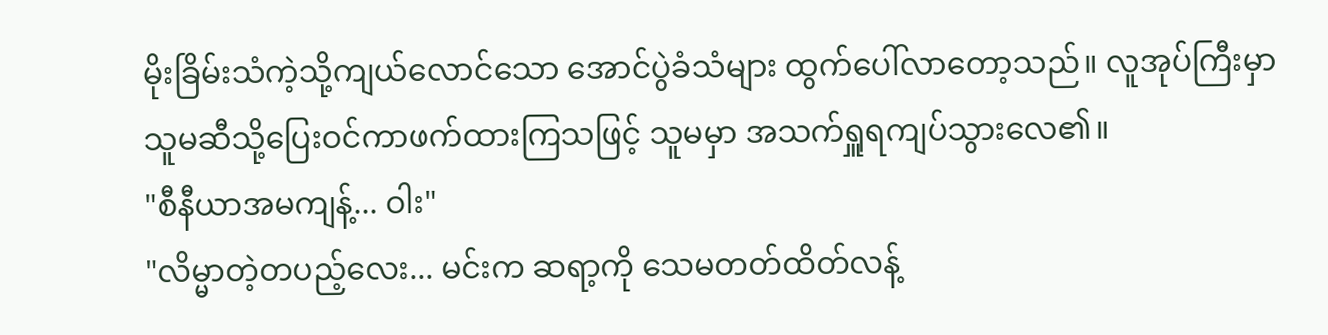မိုးခြိမ်းသံကဲ့သို့ကျယ်လောင်သော အောင်ပွဲခံသံများ ထွက်ပေါ်လာတော့သည်။ လူအုပ်ကြီးမှာ သူမဆီသို့ပြေးဝင်ကာဖက်ထားကြသဖြင့် သူမမှာ အသက်ရှူရကျပ်သွားလေ၏။
"စီနီယာအမကျန့်... ဝါး"
"လိမ္မာတဲ့တပည့်လေး... မင်းက ဆရာ့ကို သေမတတ်ထိတ်လန့်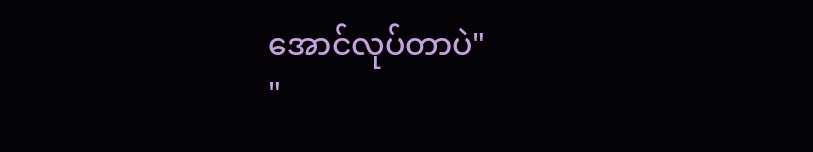အောင်လုပ်တာပဲ"
"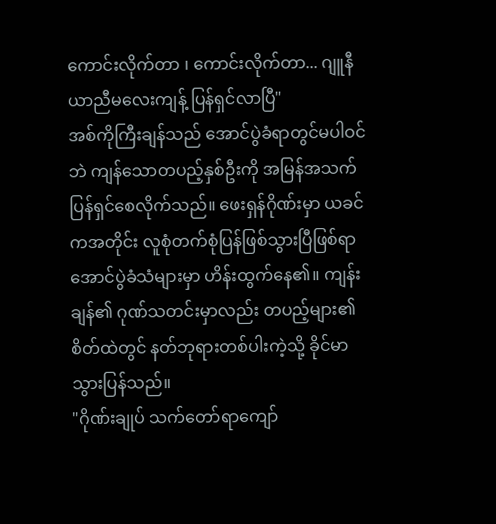ကောင်းလိုက်တာ ၊ ကောင်းလိုက်တာ... ဂျူနီယာညီမလေးကျန့် ပြန်ရှင်လာပြီ"
အစ်ကိုကြီးချန်သည် အောင်ပွဲခံရာတွင်မပါဝင်ဘဲ ကျန်သောတပည့်နှစ်ဦးကို အမြန်အသက်ပြန်ရှင်စေလိုက်သည်။ ဖေးရှန်ဂိုဏ်းမှာ ယခင်ကအတိုင်း လူစုံတက်စုံပြန်ဖြစ်သွားပြီဖြစ်ရာ အောင်ပွဲခံသံများမှာ ဟိန်းထွက်နေ၏။ ကျန်းချန်၏ ဂုဏ်သတင်းမှာလည်း တပည့်များ၏စိတ်ထဲတွင် နတ်ဘုရားတစ်ပါးကဲ့သို့ ခိုင်မာသွားပြန်သည်။
"ဂိုဏ်းချုပ် သက်တော်ရာကျော်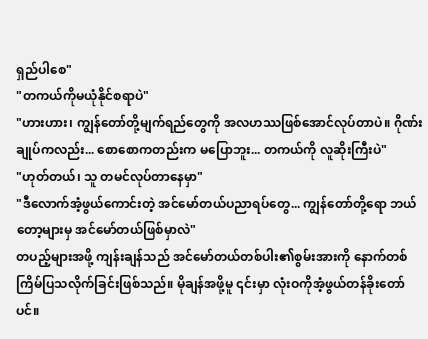ရှည်ပါစေ"
"တကယ်ကိုမယုံနိုင်စရာပဲ"
"ဟားဟား၊ ကျွန်တော်တို့မျက်ရည်တွေကို အလဟဿဖြစ်အောင်လုပ်တာပဲ။ ဂိုဏ်းချုပ်ကလည်း... စောစောကတည်းက မပြောဘူး... တကယ်ကို လူဆိုးကြီးပဲ"
"ဟုတ်တယ်၊ သူ တမင်လုပ်တာနေမှာ"
"ဒီလောက်အံ့ဖွယ်ကောင်းတဲ့ အင်မော်တယ်ပညာရပ်တွေ... ကျွန်တော်တို့ရော ဘယ်တော့များမှ အင်မော်တယ်ဖြစ်မှာလဲ"
တပည့်များအဖို့ ကျန်းချန်သည် အင်မော်တယ်တစ်ပါး၏စွမ်းအားကို နောက်တစ်ကြိမ်ပြသလိုက်ခြင်းဖြစ်သည်။ မိုချန်အဖို့မူ ၎င်းမှာ လုံးဝကိုအံ့ဖွယ်တန်ခိုးတော်ပင်။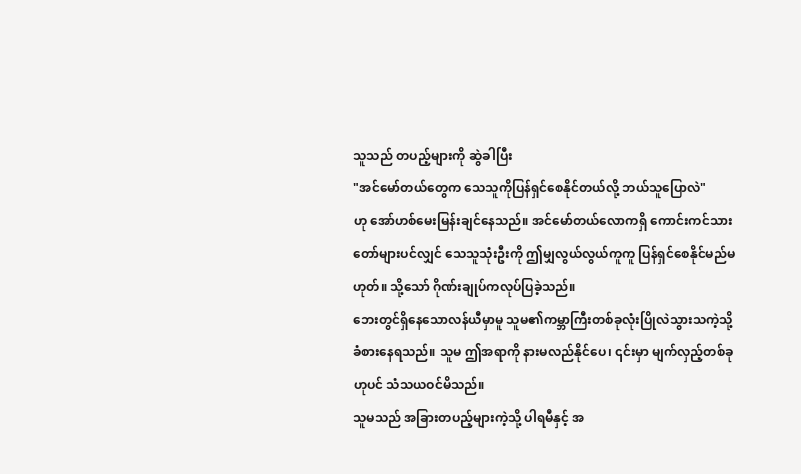သူသည် တပည့်များကို ဆွဲခါပြီး
"အင်မော်တယ်တွေက သေသူကိုပြန်ရှင်စေနိုင်တယ်လို့ ဘယ်သူပြောလဲ"
ဟု အော်ဟစ်မေးမြန်းချင်နေသည်။ အင်မော်တယ်လောကရှိ ကောင်းကင်သားတော်များပင်လျှင် သေသူသုံးဦးကို ဤမျှလွယ်လွယ်ကူကူ ပြန်ရှင်စေနိုင်မည်မဟုတ်။ သို့သော် ဂိုဏ်းချုပ်ကလုပ်ပြခဲ့သည်။
ဘေးတွင်ရှိနေသောလန်ယီမှာမူ သူမ၏ကမ္ဘာကြီးတစ်ခုလုံးပြိုလဲသွားသကဲ့သို့ ခံစားနေရသည်။ သူမ ဤအရာကို နားမလည်နိုင်ပေ၊ ၎င်းမှာ မျက်လှည့်တစ်ခုဟုပင် သံသယဝင်မိသည်။
သူမသည် အခြားတပည့်များကဲ့သို့ ပါရမီနှင့် အ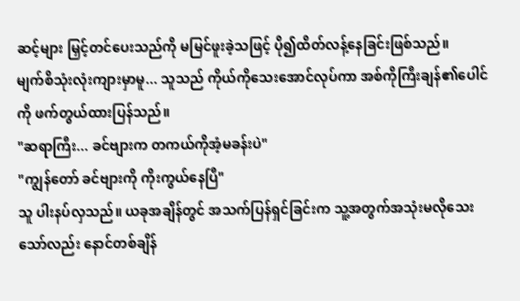ဆင့်များ မြှင့်တင်ပေးသည်ကို မမြင်ဖူးခဲ့သဖြင့် ပို၍ထိတ်လန့်နေခြင်းဖြစ်သည်။
မျက်စိသုံးလုံးကျားမှာမူ... သူသည် ကိုယ်ကိုသေးအောင်လုပ်ကာ အစ်ကိုကြီးချန်၏ပေါင်ကို ဖက်တွယ်ထားပြန်သည်။
"ဆရာကြီး... ခင်ဗျားက တကယ်ကိုအံ့မခန်းပဲ"
"ကျွန်တော် ခင်ဗျားကို ကိုးကွယ်နေပြီ"
သူ ပါးနပ်လှသည်။ ယခုအချိန်တွင် အသက်ပြန်ရှင်ခြင်းက သူ့အတွက်အသုံးမလိုသေးသော်လည်း နောင်တစ်ချိန်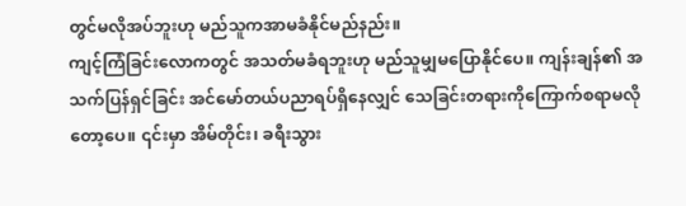တွင်မလိုအပ်ဘူးဟု မည်သူကအာမခံနိုင်မည်နည်း။
ကျင့်ကြံခြင်းလောကတွင် အသတ်မခံရဘူးဟု မည်သူမျှမပြောနိုင်ပေ။ ကျန်းချန်၏ အသက်ပြန်ရှင်ခြင်း အင်မော်တယ်ပညာရပ်ရှိနေလျှင် သေခြင်းတရားကိုကြောက်စရာမလိုတော့ပေ။ ၎င်းမှာ အိမ်တိုင်း၊ ခရီးသွား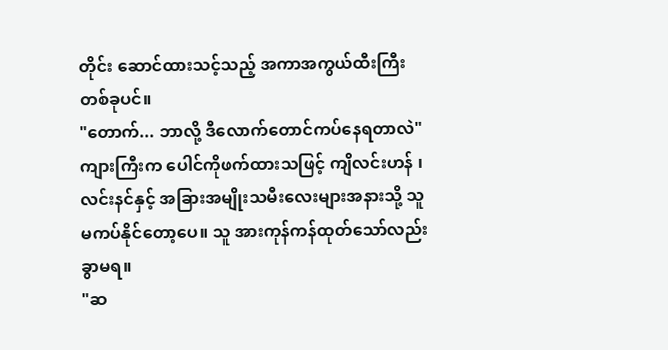တိုင်း ဆောင်ထားသင့်သည့် အကာအကွယ်ထီးကြီးတစ်ခုပင်။
"တောက်... ဘာလို့ ဒီလောက်တောင်ကပ်နေရတာလဲ"
ကျားကြီးက ပေါင်ကိုဖက်ထားသဖြင့် ကျိလင်းဟန် ၊ လင်းနင်နှင့် အခြားအမျိုးသမီးလေးများအနားသို့ သူ မကပ်နိုင်တော့ပေ။ သူ အားကုန်ကန်ထုတ်သော်လည်း ခွာမရ။
"ဆ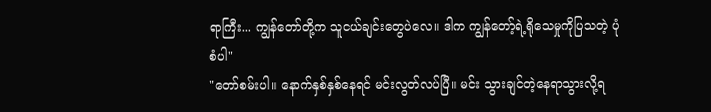ရာကြီး... ကျွန်တော်တို့က သူငယ်ချင်းတွေပဲလေ။ ဒါက ကျွန်တော့်ရဲ့ရိုသေမှုကိုပြသတဲ့ ပုံစံပါ"
"တော်စမ်းပါ။ နောက်နှစ်နှစ်နေရင် မင်းလွတ်လပ်ပြီ။ မင်း သွားချင်တဲ့နေရာသွားလို့ရ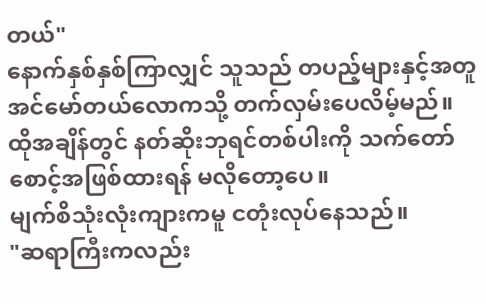တယ်"
နောက်နှစ်နှစ်ကြာလျှင် သူသည် တပည့်များနှင့်အတူ အင်မော်တယ်လောကသို့ တက်လှမ်းပေလိမ့်မည်။ ထိုအချိန်တွင် နတ်ဆိုးဘုရင်တစ်ပါးကို သက်တော်စောင့်အဖြစ်ထားရန် မလိုတော့ပေ။
မျက်စိသုံးလုံးကျားကမူ ငတုံးလုပ်နေသည်။
"ဆရာကြီးကလည်း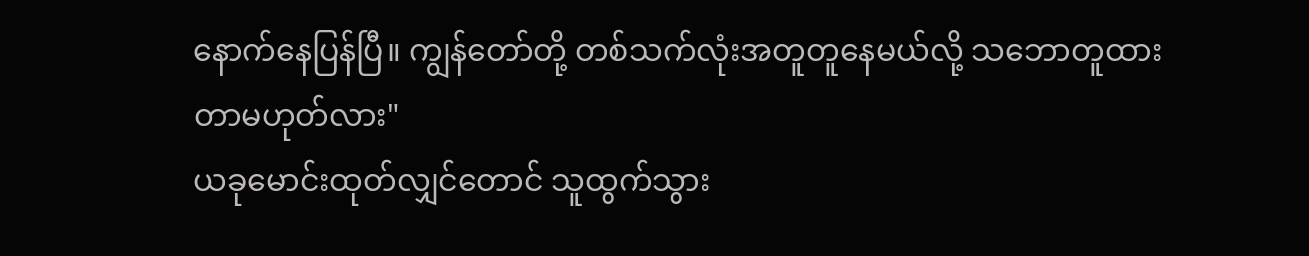နောက်နေပြန်ပြီ။ ကျွန်တော်တို့ တစ်သက်လုံးအတူတူနေမယ်လို့ သဘောတူထားတာမဟုတ်လား"
ယခုမောင်းထုတ်လျှင်တောင် သူထွက်သွား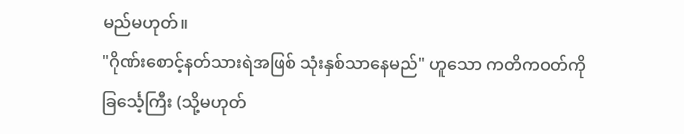မည်မဟုတ်။
"ဂိုဏ်းစောင့်နတ်သားရဲအဖြစ် သုံးနှစ်သာနေမည်" ဟူသော ကတိကဝတ်ကို ခြင်္သေ့ကြီး (သို့မဟုတ်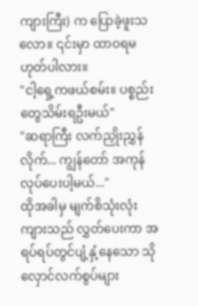ကျားကြီး) က ပြောခဲ့ဖူးသလော။ ၎င်းမှာ ထာဝရမဟုတ်ပါလား။
"ငါ့ရှေ့ကဖယ်စမ်း။ ပစ္စည်းတွေသိမ်းရဦးမယ်"
"ဆရာကြီး လက်ညှိုးညွှန်လိုက်... ကျွန်တော် အကုန်လုပ်ပေးပါ့မယ်..."
ထိုအခါမှ မျက်စိသုံးလုံးကျားသည် လွှတ်ပေးကာ အရပ်ရပ်တွင်ပျံ့နှံ့နေသော သိုလှောင်လက်စွပ်များ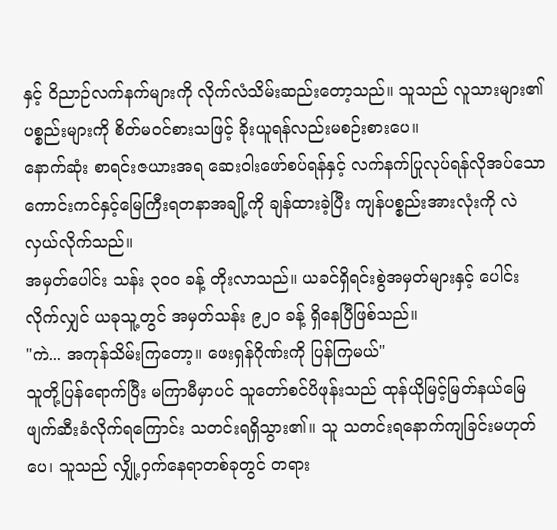နှင့် ဝိညာဉ်လက်နက်များကို လိုက်လံသိမ်းဆည်းတော့သည်။ သူသည် လူသားများ၏ပစ္စည်းများကို စိတ်မဝင်စားသဖြင့် ခိုးယူရန်လည်းမစဉ်းစားပေ။
နောက်ဆုံး စာရင်းဇယားအရ ဆေးဝါးဖော်စပ်ရန်နှင့် လက်နက်ပြုလုပ်ရန်လိုအပ်သော ကောင်းကင်နှင့်မြေကြီးရတနာအချို့ကို ချန်ထားခဲ့ပြီး ကျန်ပစ္စည်းအားလုံးကို လဲလှယ်လိုက်သည်။
အမှတ်ပေါင်း သန်း ၃၀၀ ခန့် တိုးလာသည်။ ယခင်ရှိရင်းစွဲအမှတ်များနှင့် ပေါင်းလိုက်လျှင် ယခုသူ့တွင် အမှတ်သန်း ၉၂၀ ခန့် ရှိနေပြီဖြစ်သည်။
"ကဲ... အကုန်သိမ်းကြတော့။ ဖေးရှန်ဂိုဏ်းကို ပြန်ကြမယ်"
သူတို့ပြန်ရောက်ပြီး မကြာမီမှာပင် သူတော်စင်ပိဖုန်းသည် ထုန်ယိုမြင့်မြတ်နယ်မြေ ဖျက်ဆီးခံလိုက်ရကြောင်း သတင်းရရှိသွား၏။ သူ သတင်းရနောက်ကျခြင်းမဟုတ်ပေ၊ သူသည် လျှို့ဝှက်နေရာတစ်ခုတွင် တရား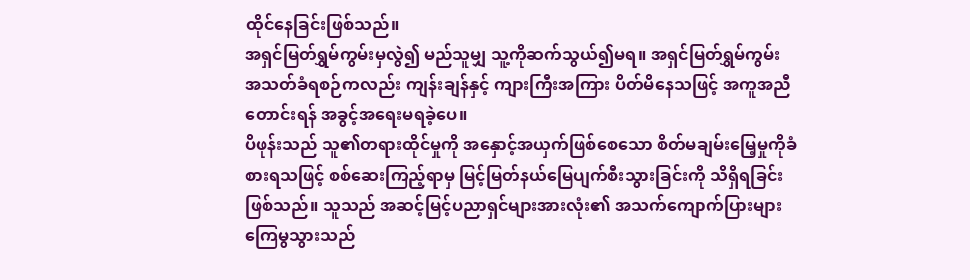ထိုင်နေခြင်းဖြစ်သည်။
အရှင်မြတ်ရွှမ်ကွမ်းမှလွဲ၍ မည်သူမျှ သူ့ကိုဆက်သွယ်၍မရ။ အရှင်မြတ်ရွှမ်ကွမ်း အသတ်ခံရစဉ်ကလည်း ကျန်းချန်နှင့် ကျားကြီးအကြား ပိတ်မိနေသဖြင့် အကူအညီတောင်းရန် အခွင့်အရေးမရခဲ့ပေ။
ပိဖုန်းသည် သူ၏တရားထိုင်မှုကို အနှောင့်အယှက်ဖြစ်စေသော စိတ်မချမ်းမြေ့မှုကိုခံစားရသဖြင့် စစ်ဆေးကြည့်ရာမှ မြင့်မြတ်နယ်မြေပျက်စီးသွားခြင်းကို သိရှိရခြင်းဖြစ်သည်။ သူသည် အဆင့်မြင့်ပညာရှင်များအားလုံး၏ အသက်ကျောက်ပြားများ ကြေမွသွားသည်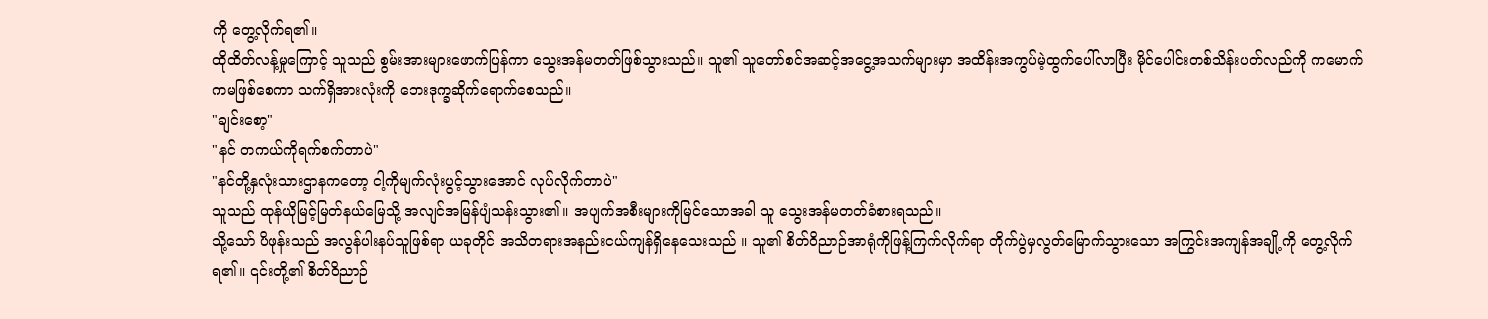ကို တွေ့လိုက်ရ၏။
ထိုထိတ်လန့်မှုကြောင့် သူသည် စွမ်းအားများဖောက်ပြန်ကာ သွေးအန်မတတ်ဖြစ်သွားသည်။ သူ၏ သူတော်စင်အဆင့်အငွေ့အသက်များမှာ အထိန်းအကွပ်မဲ့ထွက်ပေါ်လာပြီး မိုင်ပေါင်းတစ်သိန်းပတ်လည်ကို ကမောက်ကမဖြစ်စေကာ သက်ရှိအားလုံးကို ဘေးဒုက္ခဆိုက်ရောက်စေသည်။
"ချင်းစော့"
"နင် တကယ်ကိုရက်စက်တာပဲ"
"နင်တို့နှလုံးသားဌာနကတော့ ငါ့ကိုမျက်လုံးပွင့်သွားအောင် လုပ်လိုက်တာပဲ"
သူသည် ထုန်ယိုမြင့်မြတ်နယ်မြေသို့ အလျင်အမြန်ပျံသန်းသွား၏။ အပျက်အစီးများကိုမြင်သောအခါ သူ သွေးအန်မတတ်ခံစားရသည်။
သို့သော် ပိဖုန်းသည် အလွန်ပါးနပ်သူဖြစ်ရာ ယခုတိုင် အသိတရားအနည်းငယ်ကျန်ရှိနေသေးသည် ။ သူ၏ စိတ်ဝိညာဉ်အာရုံကိုဖြန့်ကြက်လိုက်ရာ တိုက်ပွဲမှလွတ်မြောက်သွားသော အကြွင်းအကျန်အချို့ကို တွေ့လိုက်ရ၏။ ၎င်းတို့၏ စိတ်ဝိညာဉ်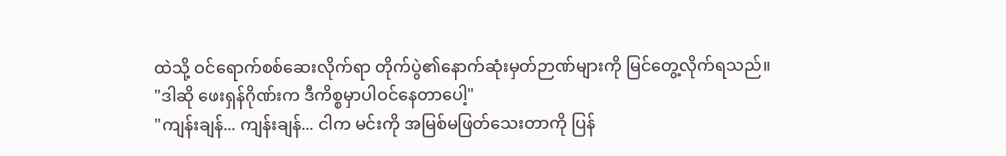ထဲသို့ ဝင်ရောက်စစ်ဆေးလိုက်ရာ တိုက်ပွဲ၏နောက်ဆုံးမှတ်ဉာဏ်များကို မြင်တွေ့လိုက်ရသည်။
"ဒါဆို ဖေးရှန်ဂိုဏ်းက ဒီကိစ္စမှာပါဝင်နေတာပေါ့"
"ကျန်းချန်... ကျန်းချန်... ငါက မင်းကို အမြစ်မဖြတ်သေးတာကို ပြန်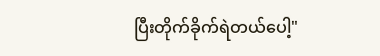ပြီးတိုက်ခိုက်ရဲတယ်ပေါ့"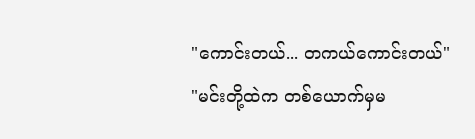"ကောင်းတယ်... တကယ်ကောင်းတယ်"
"မင်းတို့ထဲက တစ်ယောက်မှမ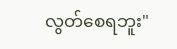လွတ်စေရဘူး"